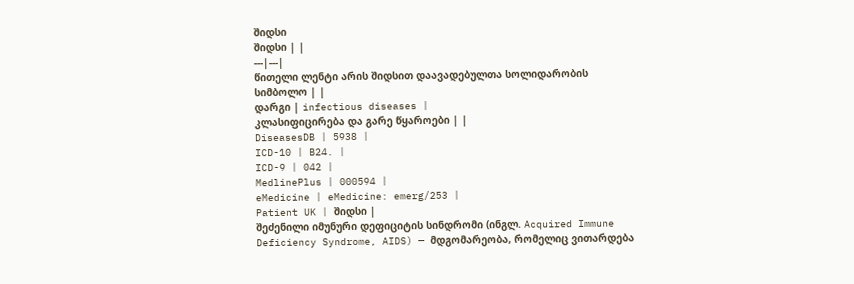შიდსი
შიდსი | |
---|---|
წითელი ლენტი არის შიდსით დაავადებულთა სოლიდარობის სიმბოლო | |
დარგი | infectious diseases |
კლასიფიცირება და გარე წყაროები | |
DiseasesDB | 5938 |
ICD-10 | B24. |
ICD-9 | 042 |
MedlinePlus | 000594 |
eMedicine | eMedicine: emerg/253 |
Patient UK | შიდსი |
შეძენილი იმუნური დეფიციტის სინდრომი (ინგლ. Acquired Immune Deficiency Syndrome, AIDS) — მდგომარეობა, რომელიც ვითარდება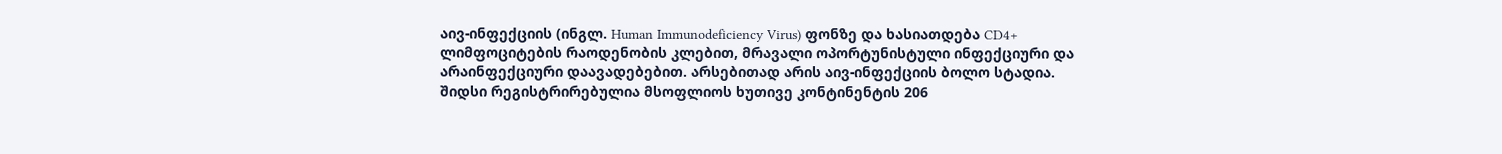აივ-ინფექციის (ინგლ. Human Immunodeficiency Virus) ფონზე და ხასიათდება CD4+ ლიმფოციტების რაოდენობის კლებით, მრავალი ოპორტუნისტული ინფექციური და არაინფექციური დაავადებებით. არსებითად არის აივ-ინფექციის ბოლო სტადია.
შიდსი რეგისტრირებულია მსოფლიოს ხუთივე კონტინენტის 206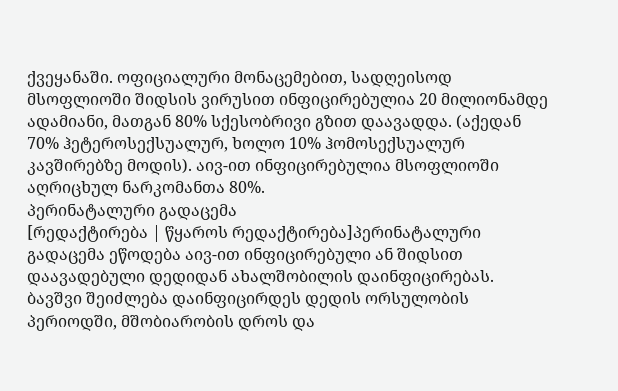ქვეყანაში. ოფიციალური მონაცემებით, სადღეისოდ მსოფლიოში შიდსის ვირუსით ინფიცირებულია 20 მილიონამდე ადამიანი, მათგან 80% სქესობრივი გზით დაავადდა. (აქედან 70% ჰეტეროსექსუალურ, ხოლო 10% ჰომოსექსუალურ კავშირებზე მოდის). აივ-ით ინფიცირებულია მსოფლიოში აღრიცხულ ნარკომანთა 80%.
პერინატალური გადაცემა
[რედაქტირება | წყაროს რედაქტირება]პერინატალური გადაცემა ეწოდება აივ-ით ინფიცირებული ან შიდსით დაავადებული დედიდან ახალშობილის დაინფიცირებას. ბავშვი შეიძლება დაინფიცირდეს დედის ორსულობის პერიოდში, მშობიარობის დროს და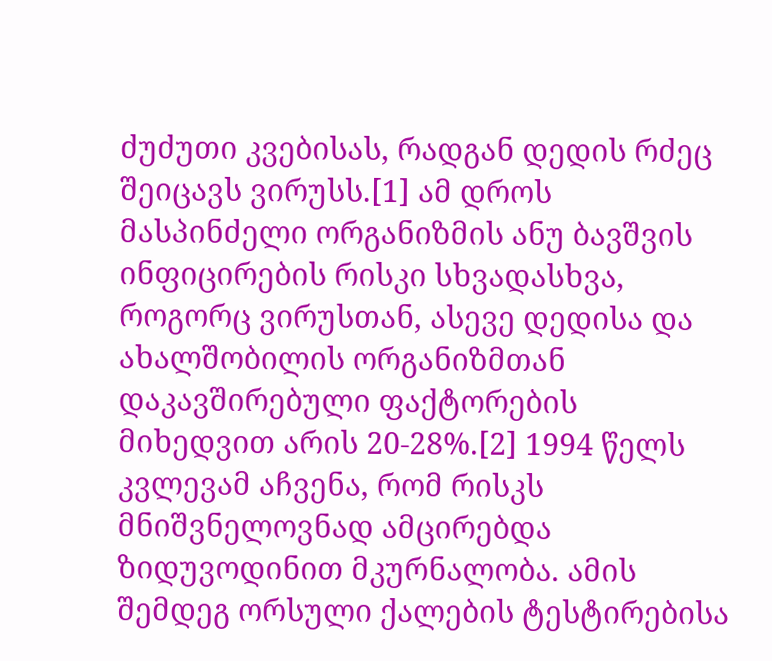ძუძუთი კვებისას, რადგან დედის რძეც შეიცავს ვირუსს.[1] ამ დროს მასპინძელი ორგანიზმის ანუ ბავშვის ინფიცირების რისკი სხვადასხვა, როგორც ვირუსთან, ასევე დედისა და ახალშობილის ორგანიზმთან დაკავშირებული ფაქტორების მიხედვით არის 20-28%.[2] 1994 წელს კვლევამ აჩვენა, რომ რისკს მნიშვნელოვნად ამცირებდა ზიდუვოდინით მკურნალობა. ამის შემდეგ ორსული ქალების ტესტირებისა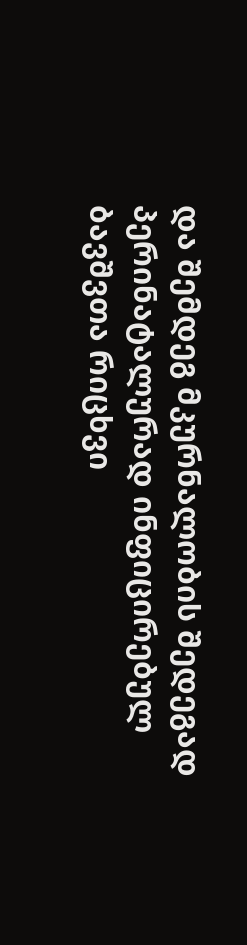და შემდეგ მკურნალობის შედეგად პერინატალურად ინფიცირებულ ბავშვთა რიცხვი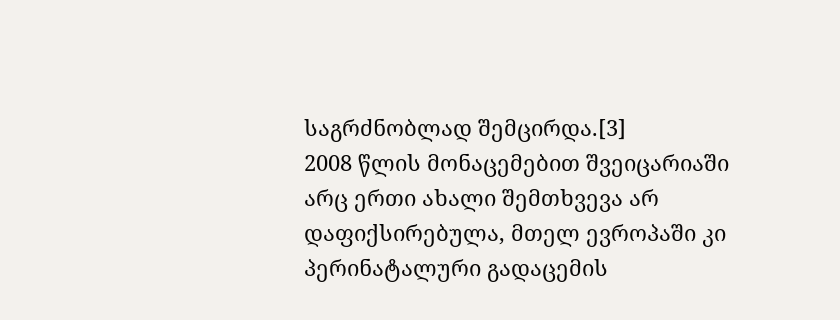საგრძნობლად შემცირდა.[3]
2008 წლის მონაცემებით შვეიცარიაში არც ერთი ახალი შემთხვევა არ დაფიქსირებულა, მთელ ევროპაში კი პერინატალური გადაცემის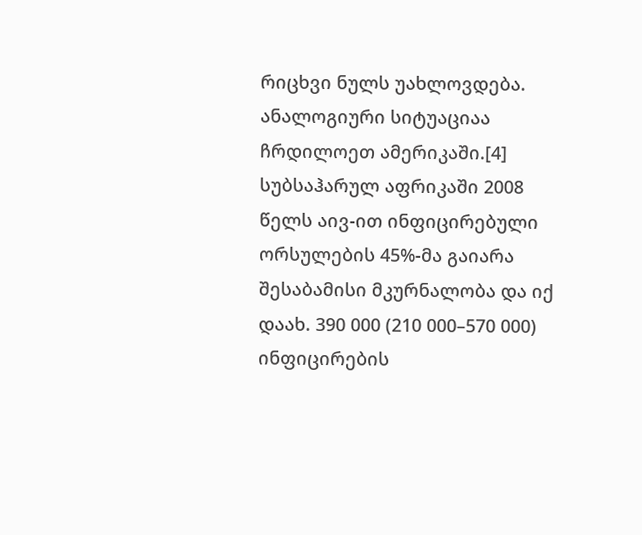რიცხვი ნულს უახლოვდება. ანალოგიური სიტუაციაა ჩრდილოეთ ამერიკაში.[4] სუბსაჰარულ აფრიკაში 2008 წელს აივ-ით ინფიცირებული ორსულების 45%-მა გაიარა შესაბამისი მკურნალობა და იქ დაახ. 390 000 (210 000–570 000) ინფიცირების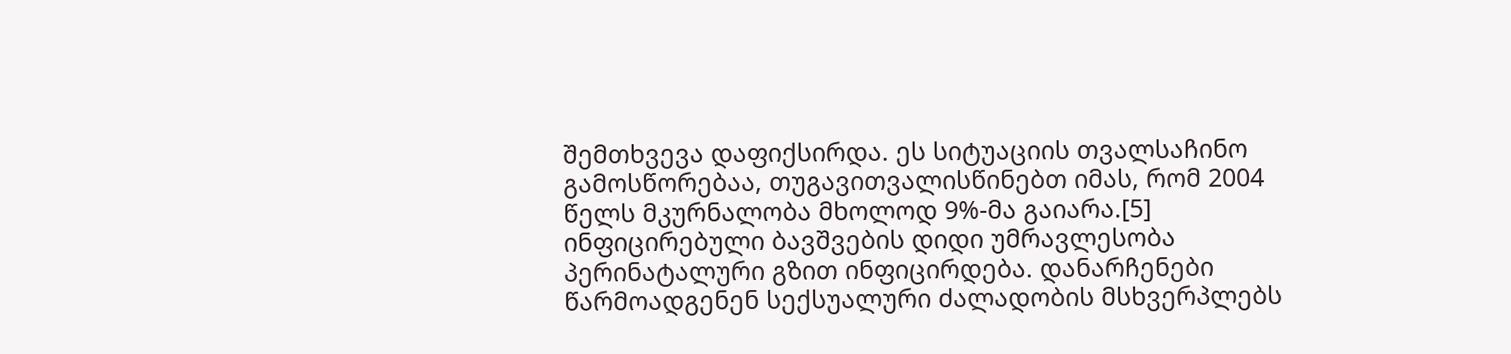შემთხვევა დაფიქსირდა. ეს სიტუაციის თვალსაჩინო გამოსწორებაა, თუგავითვალისწინებთ იმას, რომ 2004 წელს მკურნალობა მხოლოდ 9%-მა გაიარა.[5]
ინფიცირებული ბავშვების დიდი უმრავლესობა პერინატალური გზით ინფიცირდება. დანარჩენები წარმოადგენენ სექსუალური ძალადობის მსხვერპლებს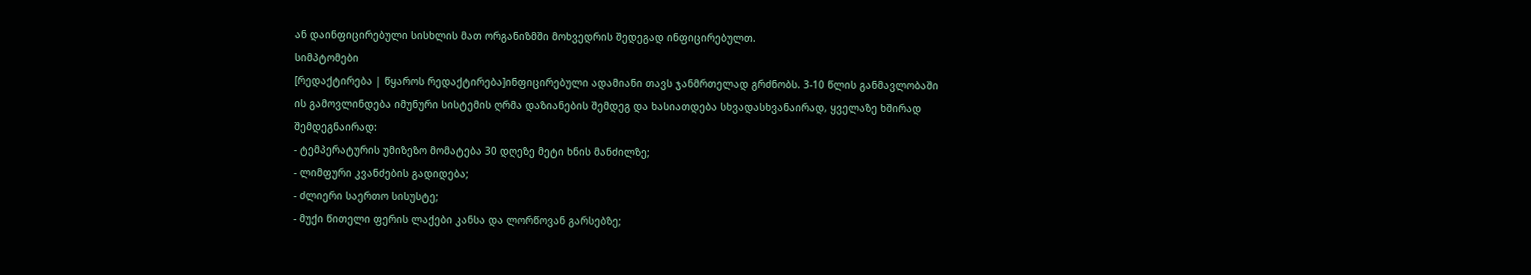ან დაინფიცირებული სისხლის მათ ორგანიზმში მოხვედრის შედეგად ინფიცირებულთ.
სიმპტომები
[რედაქტირება | წყაროს რედაქტირება]ინფიცირებული ადამიანი თავს ჯანმრთელად გრძნობს. 3-10 წლის განმავლობაში ის გამოვლინდება იმუნური სისტემის ღრმა დაზიანების შემდეგ და ხასიათდება სხვადასხვანაირად, ყველაზე ხშირად შემდეგნაირად:
- ტემპერატურის უმიზეზო მომატება 30 დღეზე მეტი ხნის მანძილზე;
- ლიმფური კვანძების გადიდება;
- ძლიერი საერთო სისუსტე;
- მუქი წითელი ფერის ლაქები კანსა და ლორწოვან გარსებზე;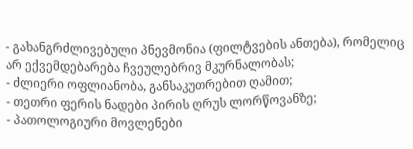- გახანგრძლივებული პნევმონია (ფილტვების ანთება), რომელიც არ ექვემდებარება ჩვეულებრივ მკურნალობას;
- ძლიერი ოფლიანობა, განსაკუთრებით ღამით;
- თეთრი ფერის ნადები პირის ღრუს ლორწოვანზე;
- პათოლოგიური მოვლენები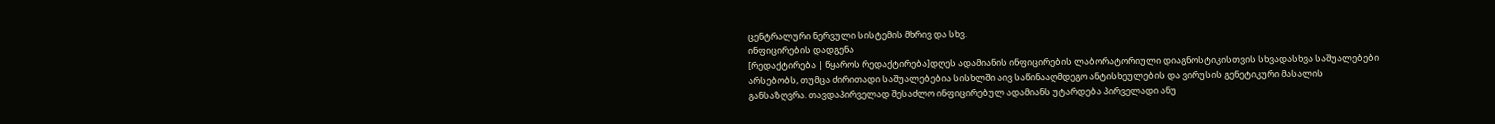ცენტრალური ნერვული სისტემის მხრივ და სხვ.
ინფიცირების დადგენა
[რედაქტირება | წყაროს რედაქტირება]დღეს ადამიანის ინფიცირების ლაბორატორიული დიაგნოსტიკისთვის სხვადასხვა საშუალებები არსებობს, თუმცა ძირითადი საშუალებებია სისხლში აივ საწინააღმდეგო ანტისხეულების და ვირუსის გენეტიკური მასალის განსაზღვრა. თავდაპირველად შესაძლო ინფიცირებულ ადამიანს უტარდება პირველადი ანუ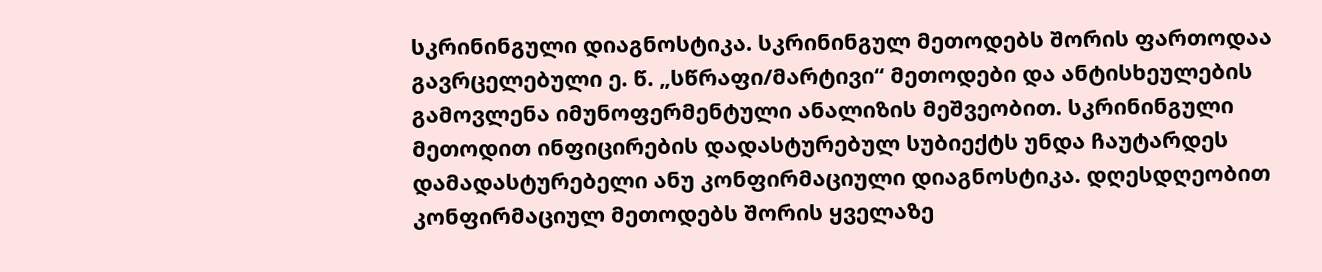სკრინინგული დიაგნოსტიკა. სკრინინგულ მეთოდებს შორის ფართოდაა გავრცელებული ე. წ. „სწრაფი/მარტივი“ მეთოდები და ანტისხეულების გამოვლენა იმუნოფერმენტული ანალიზის მეშვეობით. სკრინინგული მეთოდით ინფიცირების დადასტურებულ სუბიექტს უნდა ჩაუტარდეს დამადასტურებელი ანუ კონფირმაციული დიაგნოსტიკა. დღესდღეობით კონფირმაციულ მეთოდებს შორის ყველაზე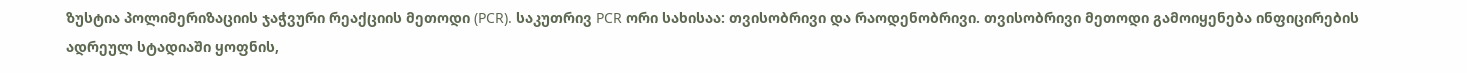ზუსტია პოლიმერიზაციის ჯაჭვური რეაქციის მეთოდი (PCR). საკუთრივ PCR ორი სახისაა: თვისობრივი და რაოდენობრივი. თვისობრივი მეთოდი გამოიყენება ინფიცირების ადრეულ სტადიაში ყოფნის,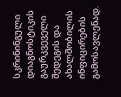სკრინინგული დიაგნოსტიკის გაურკვეველი შედეგის და ახალშობილის ინფიცირების გამოსავლენად.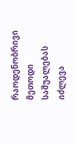რაოდენობრივი მეთოდი საშუალებას იძლევა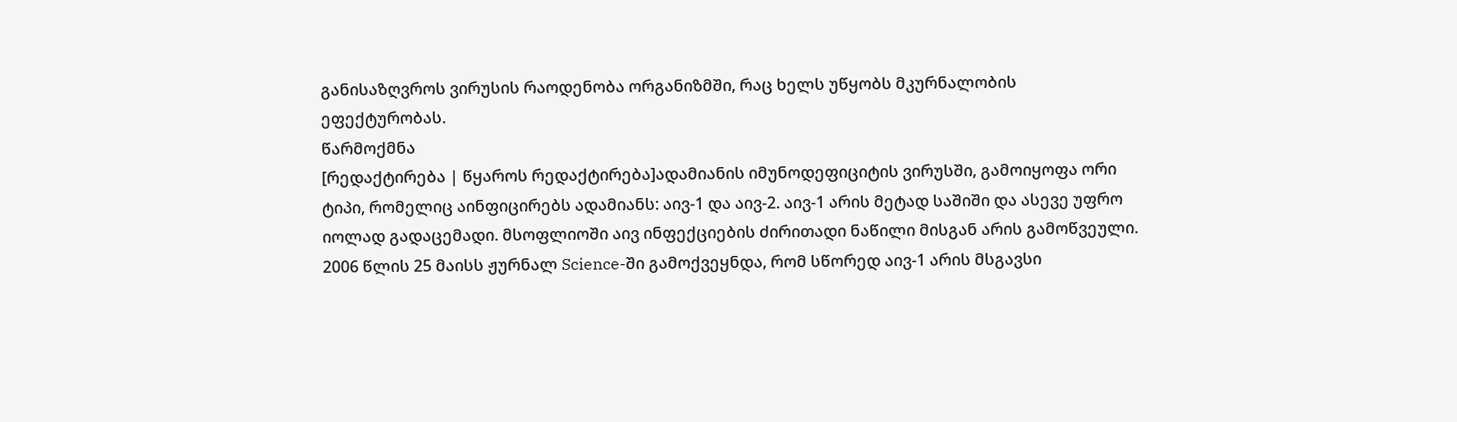განისაზღვროს ვირუსის რაოდენობა ორგანიზმში, რაც ხელს უწყობს მკურნალობის ეფექტურობას.
წარმოქმნა
[რედაქტირება | წყაროს რედაქტირება]ადამიანის იმუნოდეფიციტის ვირუსში, გამოიყოფა ორი ტიპი, რომელიც აინფიცირებს ადამიანს: აივ-1 და აივ-2. აივ-1 არის მეტად საშიში და ასევე უფრო იოლად გადაცემადი. მსოფლიოში აივ ინფექციების ძირითადი ნაწილი მისგან არის გამოწვეული. 2006 წლის 25 მაისს ჟურნალ Science-ში გამოქვეყნდა, რომ სწორედ აივ-1 არის მსგავსი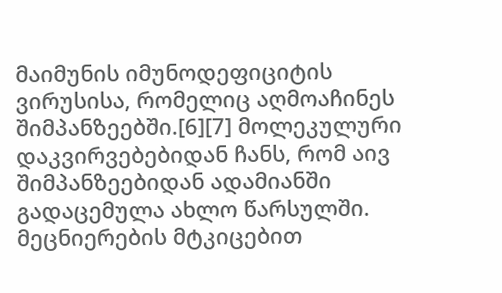მაიმუნის იმუნოდეფიციტის ვირუსისა, რომელიც აღმოაჩინეს შიმპანზეებში.[6][7] მოლეკულური დაკვირვებებიდან ჩანს, რომ აივ შიმპანზეებიდან ადამიანში გადაცემულა ახლო წარსულში.
მეცნიერების მტკიცებით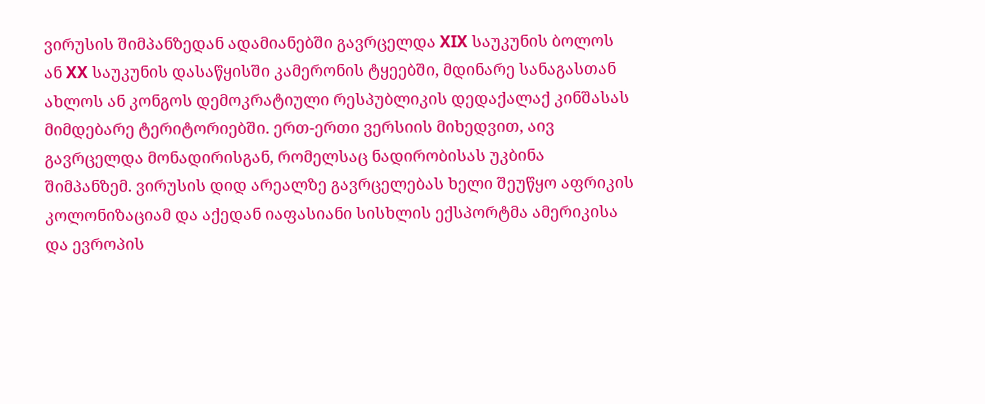ვირუსის შიმპანზედან ადამიანებში გავრცელდა XIX საუკუნის ბოლოს ან XX საუკუნის დასაწყისში კამერონის ტყეებში, მდინარე სანაგასთან ახლოს ან კონგოს დემოკრატიული რესპუბლიკის დედაქალაქ კინშასას მიმდებარე ტერიტორიებში. ერთ-ერთი ვერსიის მიხედვით, აივ გავრცელდა მონადირისგან, რომელსაც ნადირობისას უკბინა შიმპანზემ. ვირუსის დიდ არეალზე გავრცელებას ხელი შეუწყო აფრიკის კოლონიზაციამ და აქედან იაფასიანი სისხლის ექსპორტმა ამერიკისა და ევროპის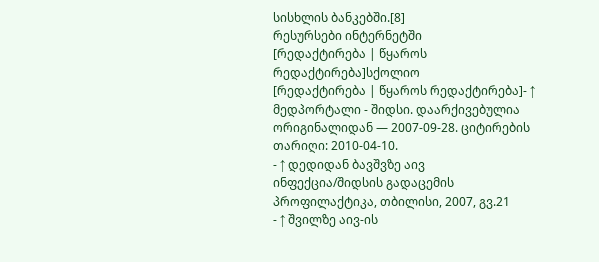სისხლის ბანკებში.[8]
რესურსები ინტერნეტში
[რედაქტირება | წყაროს რედაქტირება]სქოლიო
[რედაქტირება | წყაროს რედაქტირება]- ↑ მედპორტალი - შიდსი. დაარქივებულია ორიგინალიდან — 2007-09-28. ციტირების თარიღი: 2010-04-10.
- ↑ დედიდან ბავშვზე აივ ინფექცია/შიდსის გადაცემის პროფილაქტიკა, თბილისი, 2007, გვ.21
- ↑ შვილზე აივ-ის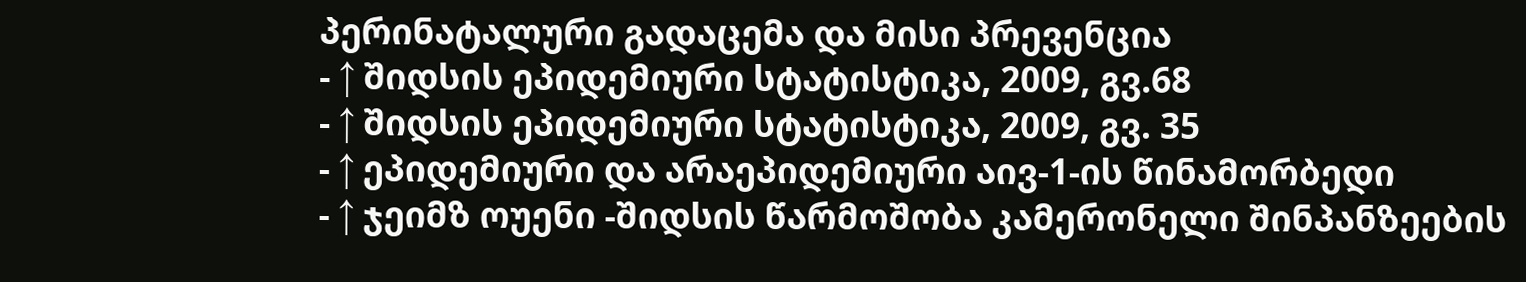პერინატალური გადაცემა და მისი პრევენცია
- ↑ შიდსის ეპიდემიური სტატისტიკა, 2009, გვ.68
- ↑ შიდსის ეპიდემიური სტატისტიკა, 2009, გვ. 35
- ↑ ეპიდემიური და არაეპიდემიური აივ-1-ის წინამორბედი
- ↑ ჯეიმზ ოუენი -შიდსის წარმოშობა კამერონელი შინპანზეების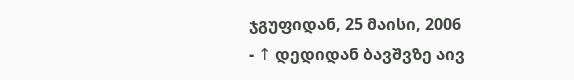ჯგუფიდან, 25 მაისი, 2006
- ↑ დედიდან ბავშვზე აივ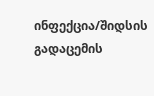ინფექცია/შიდსის გადაცემის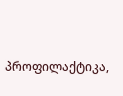პროფილაქტიკა,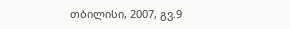თბილისი, 2007, გვ.9